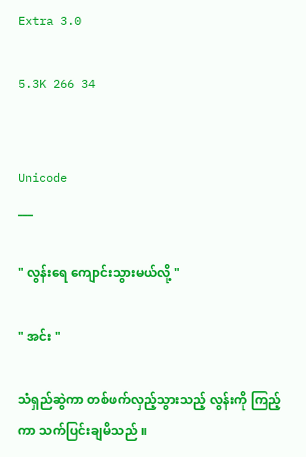Extra 3.0

5.3K 266 34


Unicode
___

" လွန်းရေ ကျောင်းသွားမယ်လို့ "

" အင်း "

သံရှည်ဆွဲကာ တစ်ဖက်လှည့်သွားသည့် လွန်းကို ကြည့်ကာ သက်ပြင်းချမိသည် ။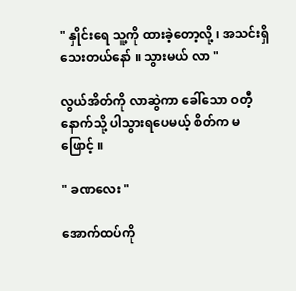" နှိုင်းရေ သူ့ကို ထားခဲ့တော့လို့ ၊ အသင်းရှိသေးတယ်နော် ။ သွားမယ် လာ "

လွယ်အိတ်ကို လာဆွဲကာ ခေါ်သော ဝတီ့နောက်သို့ ပါသွားရပေမယ့် စိတ်က မဖြောင့် ။

" ခဏလေး "

အောက်ထပ်ကို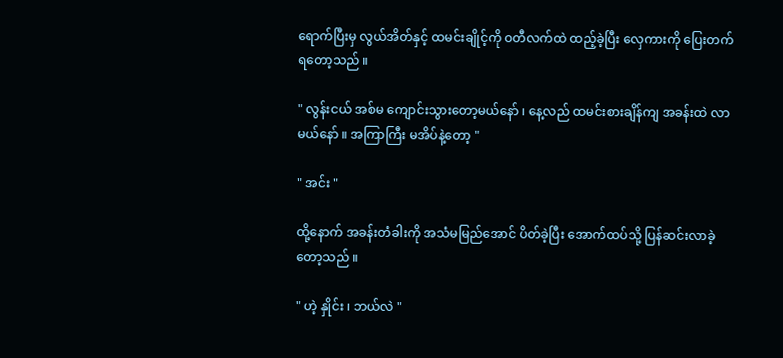ရောက်ပြီးမှ လွယ်အိတ်နှင့် ထမင်းချိုင့်ကို ဝတီလက်ထဲ ထည့်ခဲ့ပြီး လှေကားကို ပြေးတက်ရတော့သည် ။

" လွန်းငယ် အစ်မ ကျောင်းသွားတော့မယ်နော် ၊ နေ့လည် ထမင်းစားချိန်ကျ အခန်းထဲ လာမယ်နော် ။ အကြာကြီး မအိပ်နဲ့တော့ "

" အင်း "

ထို့နောက် အခန်းတံခါးကို အသံမမြည်အောင် ပိတ်ခဲ့ပြီး အောက်ထပ်သို့ ပြန်ဆင်းလာခဲ့တော့သည် ။

" ဟဲ့ နှိုင်း ၊ ဘယ်လဲ "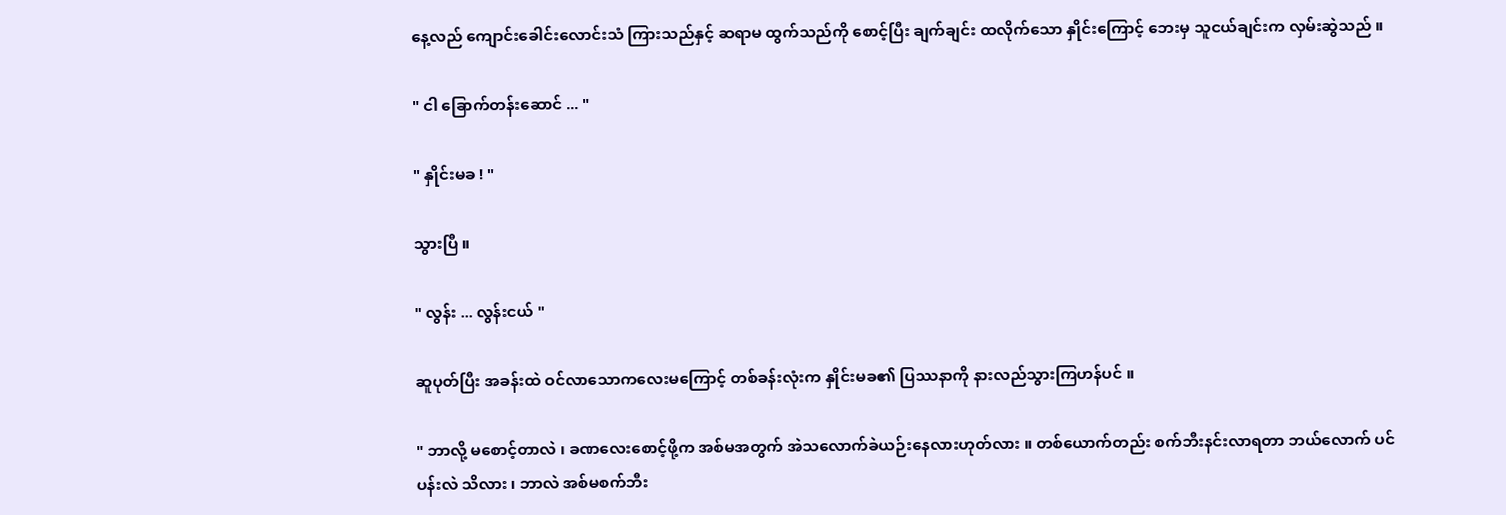နေ့လည် ကျောင်းခေါင်းလောင်းသံ ကြားသည်နှင့် ဆရာမ ထွက်သည်ကို စောင့်ပြီး ချက်ချင်း ထလိုက်သော နှိုင်းကြောင့် ဘေးမှ သူငယ်ချင်းက လှမ်းဆွဲသည် ။

" ငါ ခြောက်တန်းဆောင် ... "

" နှိုင်းမခ ! "

သွားပြီ ။

" လွန်း ... လွန်းငယ် "

ဆူပုတ်ပြီး အခန်းထဲ ဝင်လာသောကလေးမကြောင့် တစ်ခန်းလုံးက နှိုင်းမခ၏ ပြဿနာကို နားလည်သွားကြဟန်ပင် ။

" ဘာလို့ မစောင့်တာလဲ ၊ ခဏလေးစောင့်ဖို့က အစ်မအတွက် အဲသလောက်ခဲယဉ်းနေလားဟုတ်လား ။ တစ်ယောက်တည်း စက်ဘီးနင်းလာရတာ ဘယ်လောက် ပင်ပန်းလဲ သိလား ၊ ဘာလဲ အစ်မစက်ဘီး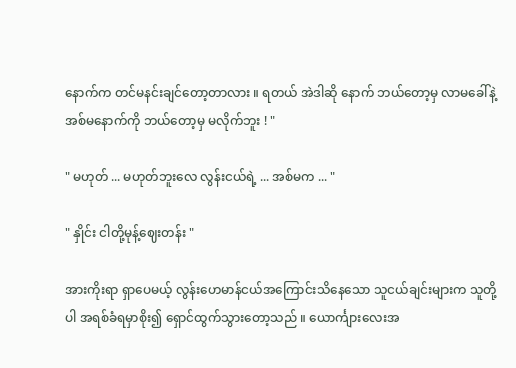နောက်က တင်မနင်းချင်တော့တာလား ။ ရတယ် အဲဒါဆို နောက် ဘယ်တော့မှ လာမခေါ်နဲ့ အစ်မနောက်ကို ဘယ်တော့မှ မလိုက်ဘူး ! "

" မဟုတ် ... မဟုတ်ဘူးလေ လွန်းငယ်ရဲ့ ... အစ်မက ... "

" နှိုင်း ငါတို့မုန့်ဈေးတန်း "

အားကိုးရာ ရှာပေမယ့် လွန်းဟေမာန်ငယ်အကြောင်းသိနေသော သူငယ်ချင်းများက သူတို့ပါ အရစ်ခံရမှာစိုး၍ ရှောင်ထွက်သွားတော့သည် ။ ယောင်္ကျားလေးအ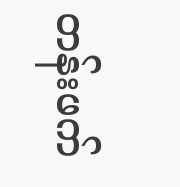တန်းဖက်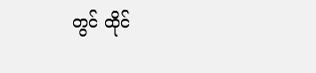တွင် ထိုင်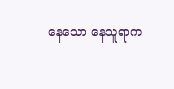နေသော နေသူရာက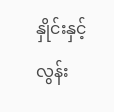နှိုင်းနှင့်လွန်း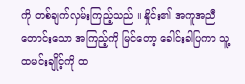ကို တစ်ချက်လှမ်းကြည့်သည် ။ နှိုင်း၏ အကူအညီတောင်းသော အကြည့်ကို မြင်တော့ ခေါင်းခါပြကာ သူ့ထမင်းချိုင့်ကို ထ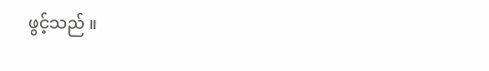ဖွင့်သည် ။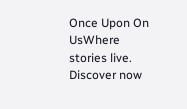Once Upon On UsWhere stories live. Discover now